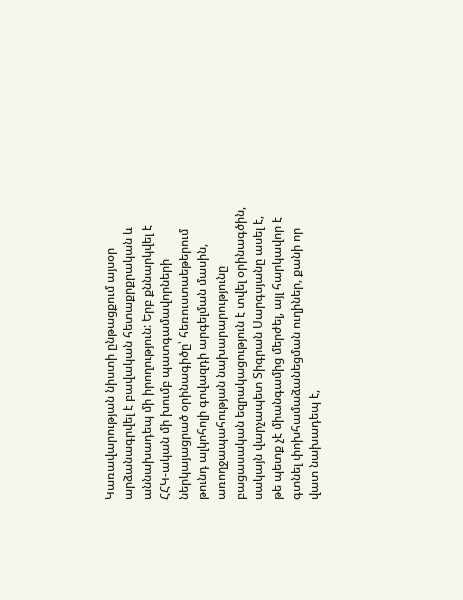Կառավարության նիստի ընթացքում այսօր արձանագրվել է բավական հետաքրքրական և աննախադեպ մի իրողություն: Երբ քննարկվել է ՀՀԿ-ական մի խումբ պատգամավորների ներկայացրած օրինագիծը՝ հեռուստաեթերում թունդ ալկոհոլի գովազդի արգելման մասին, առողջապահության նախարարությունը բացասական եզրակացություն է տվել օրինագծին, սակայն վարչապետ Տիգրան Սարգսյանը ասել է, թե պետք չէ միանգամից մերժել, այլ հարկավոր է գտնել փոխհամաձանեցման ուղիներ, քանի որ վատ նախադեպ է,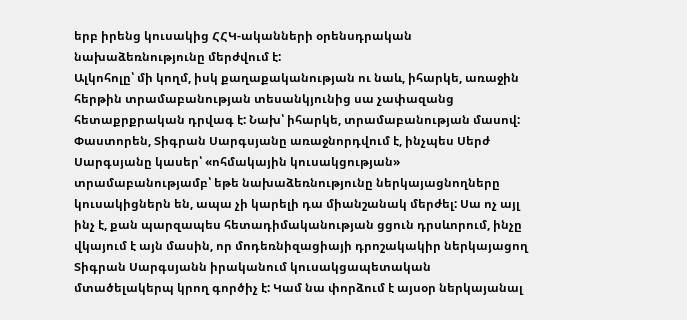երբ իրենց կուսակից ՀՀԿ-ականների օրենսդրական նախաձեռնությունը մերժվում է:
Ալկոհոլը՝ մի կողմ, իսկ քաղաքականության ու նաև, իհարկե, առաջին հերթին տրամաբանության տեսանկյունից սա չափազանց հետաքրքրական դրվագ է: Նախ՝ իհարկե, տրամաբանության մասով:
Փաստորեն, Տիգրան Սարգսյանը առաջնորդվում է, ինչպես Սերժ Սարգսյանը կասեր՝ «ոհմակային կուսակցության» տրամաբանությամբ՝ եթե նախաձեռնությունը ներկայացնողները կուսակիցներն են, ապա չի կարելի դա միանշանակ մերժել: Սա ոչ այլ ինչ է, քան պարզապես հետադիմականության ցցուն դրսևորում, ինչը վկայում է այն մասին, որ մոդեռնիզացիայի դրոշակակիր ներկայացող Տիգրան Սարգսյանն իրականում կուսակցապետական մտածելակերպ կրող գործիչ է: Կամ նա փորձում է այսօր ներկայանալ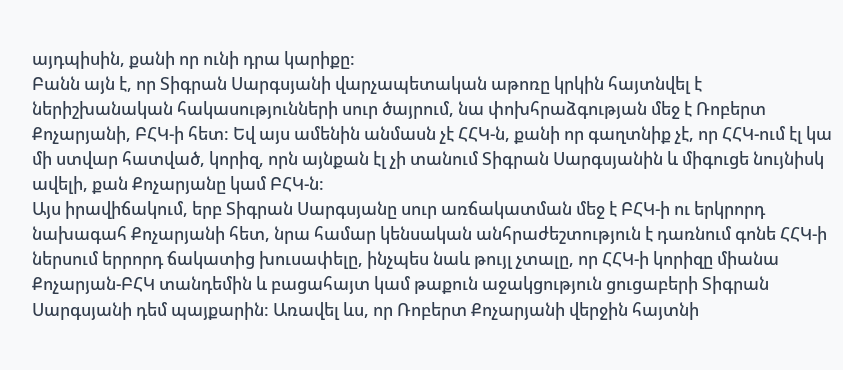այդպիսին, քանի որ ունի դրա կարիքը:
Բանն այն է, որ Տիգրան Սարգսյանի վարչապետական աթոռը կրկին հայտնվել է ներիշխանական հակասությունների սուր ծայրում, նա փոխհրաձգության մեջ է Ռոբերտ Քոչարյանի, ԲՀԿ-ի հետ: Եվ այս ամենին անմասն չէ ՀՀԿ-ն, քանի որ գաղտնիք չէ, որ ՀՀԿ-ում էլ կա մի ստվար հատված, կորիզ, որն այնքան էլ չի տանում Տիգրան Սարգսյանին և միգուցե նույնիսկ ավելի, քան Քոչարյանը կամ ԲՀԿ-ն:
Այս իրավիճակում, երբ Տիգրան Սարգսյանը սուր առճակատման մեջ է ԲՀԿ-ի ու երկրորդ նախագահ Քոչարյանի հետ, նրա համար կենսական անհրաժեշտություն է դառնում գոնե ՀՀԿ-ի ներսում երրորդ ճակատից խուսափելը, ինչպես նաև թույլ չտալը, որ ՀՀԿ-ի կորիզը միանա Քոչարյան-ԲՀԿ տանդեմին և բացահայտ կամ թաքուն աջակցություն ցուցաբերի Տիգրան Սարգսյանի դեմ պայքարին: Առավել ևս, որ Ռոբերտ Քոչարյանի վերջին հայտնի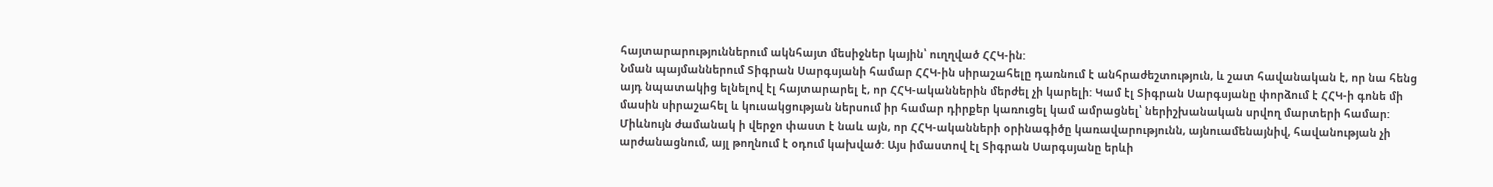հայտարարություններում ակնհայտ մեսիջներ կային՝ ուղղված ՀՀԿ-ին:
Նման պայմաններում Տիգրան Սարգսյանի համար ՀՀԿ-ին սիրաշահելը դառնում է անհրաժեշտություն, և շատ հավանական է, որ նա հենց այդ նպատակից ելնելով էլ հայտարարել է, որ ՀՀԿ-ականներին մերժել չի կարելի: Կամ էլ Տիգրան Սարգսյանը փորձում է ՀՀԿ-ի գոնե մի մասին սիրաշահել և կուսակցության ներսում իր համար դիրքեր կառուցել կամ ամրացնել՝ ներիշխանական սրվող մարտերի համար:
Միևնույն ժամանակ ի վերջո փաստ է նաև այն, որ ՀՀԿ-ականների օրինագիծը կառավարությունն, այնուամենայնիվ, հավանության չի արժանացնում, այլ թողնում է օդում կախված: Այս իմաստով էլ Տիգրան Սարգսյանը երևի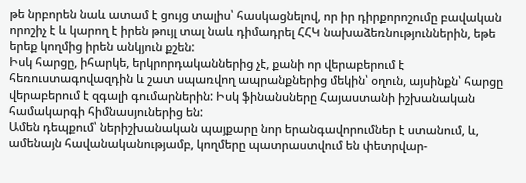թե նրբորեն նաև ատամ է ցույց տալիս՝ հասկացնելով, որ իր դիրքորոշումը բավական որոշիչ է և կարող է իրեն թույլ տալ նաև դիմադրել ՀՀԿ նախաձեռնություններին, եթե երեք կողմից իրեն անկյուն քշեն:
Իսկ հարցը, իհարկե, երկրորդականներից չէ, քանի որ վերաբերում է հեռուստագովազդին և շատ սպառվող ապրանքներից մեկին՝ օղուն, այսինքն՝ հարցը վերաբերում է զգալի գումարներին: Իսկ ֆինանսները Հայաստանի իշխանական համակարգի հիմնասյուներից են:
Ամեն դեպքում՝ ներիշխանական պայքարը նոր երանգավորումներ է ստանում, և, ամենայն հավանականությամբ, կողմերը պատրաստվում են փետրվար-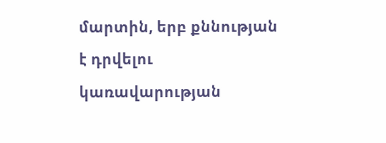մարտին, երբ քննության է դրվելու կառավարության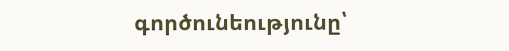գործունեությունը՝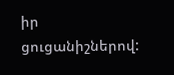իր ցուցանիշներով: